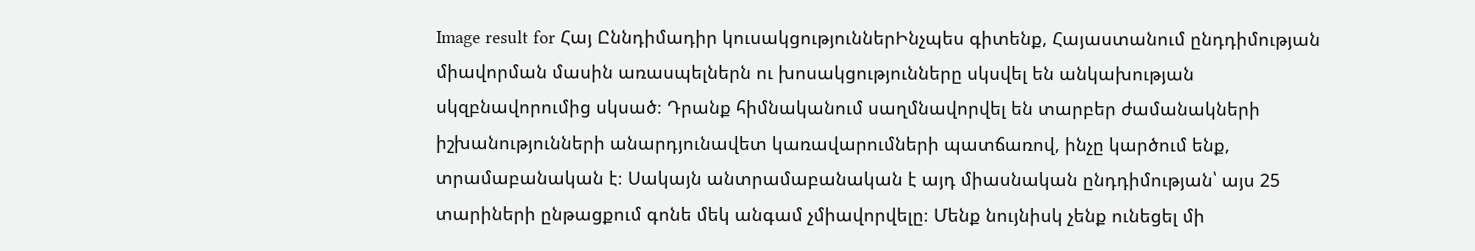Image result for Հայ Ըննդիմադիր կուսակցություններԻնչպես գիտենք, Հայաստանում ընդդիմության միավորման մասին առասպելներն ու խոսակցությունները սկսվել են անկախության սկզբնավորումից սկսած։ Դրանք հիմնականում սաղմնավորվել են տարբեր ժամանակների իշխանությունների անարդյունավետ կառավարումների պատճառով, ինչը կարծում ենք, տրամաբանական է։ Սակայն անտրամաբանական է այդ միասնական ընդդիմության՝ այս 25 տարիների ընթացքում գոնե մեկ անգամ չմիավորվելը։ Մենք նույնիսկ չենք ունեցել մի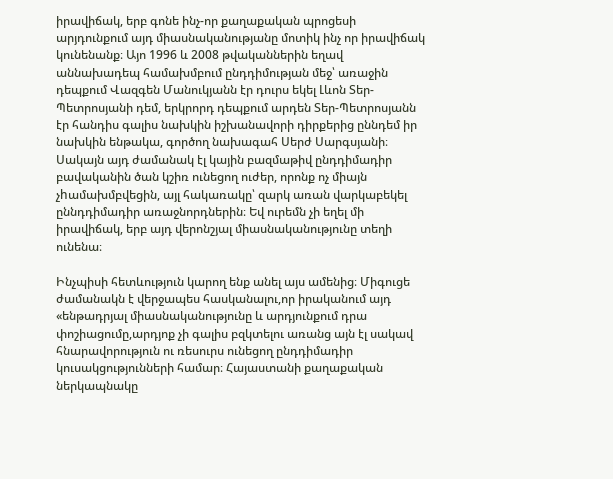իրավիճակ, երբ գոնե ինչ-որ քաղաքական պրոցեսի արյդունքում այդ միասնականությանը մոտիկ ինչ որ իրավիճակ կունենանք։ Այո 1996 և 2008 թվականներին եղավ աննախադեպ համախմբում ընդդիմության մեջ՝ առաջին դեպքում Վազգեն Մանուկյանն էր դուրս եկել Լևոն Տեր-Պետրոսյանի դեմ, երկրորդ դեպքում արդեն Տեր-Պետրոսյանն էր հանդիս գալիս նախկին իշխանավորի դիրքերից ըննդեմ իր նախկին ենթակա, գործող նախագահ Սերժ Սարգսյանի։ Սակայն այդ ժամանակ էլ կային բազմաթիվ ընդդիմադիր բավականին ծան կշիռ ունեցող ուժեր, որոնք ոչ միայն չhամախմբվեցին, այլ հակառակը՝ զարկ առան վարկաբեկել ըննդդիմադիր առաջնորդներին։ Եվ ուրեմն չի եղել մի իրավիճակ, երբ այդ վերոնշյալ միասնականությունը տեղի ունենա։

Ինչպիսի հետևություն կարող ենք անել այս ամենից։ Միգուցե ժամանակն է վերջապես հասկանալու,որ իրականում այդ «ենթադրյալ միասնականությունը և արդյունքում դրա փոշիացումը,արդյոք չի գալիս բզկտելու առանց այն էլ սակավ հնարավորություն ու ռեսուրս ունեցող ընդդիմադիր կուսակցությունների համար։ Հայաստանի քաղաքական ներկապնակը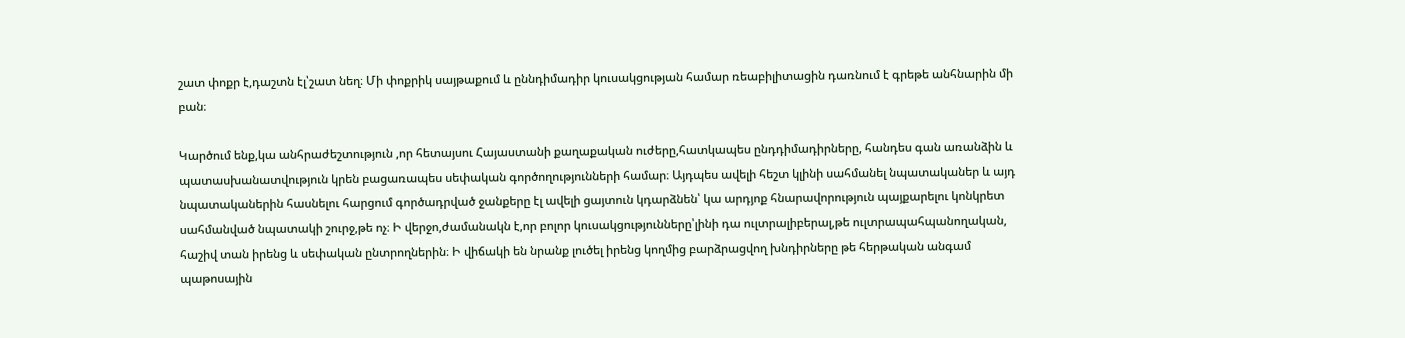շատ փոքր է,դաշտն էլ՝շատ նեղ։ Մի փոքրիկ սայթաքում և ըննդիմադիր կուսակցության համար ռեաբիլիտացին դառնում է գրեթե անհնարին մի բան։

Կարծում ենք,կա անհրաժեշտություն ,որ հետայսու Հայաստանի քաղաքական ուժերը,հատկապես ընդդիմադիրները, հանդես գան առանձին և պատասխանատվություն կրեն բացառապես սեփական գործողությունների համար։ Այդպես ավելի հեշտ կլինի սահմանել նպատականեր և այդ նպատականերին հասնելու հարցում գործադրված ջանքերը էլ ավելի ցայտուն կդարձնեն՝ կա արդյոք հնարավորություն պայքարելու կոնկրետ սահմանված նպատակի շուրջ,թե ոչ։ Ի վերջո,ժամանակն է,որ բոլոր կուսակցությունները՝լինի դա ուլտրալիբերալ,թե ուլտրապահպանողական, հաշիվ տան իրենց և սեփական ընտրողներին։ Ի վիճակի են նրանք լուծել իրենց կողմից բարձրացվող խնդիրները թե հերթական անգամ պաթոսային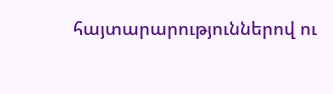հայտարարություններով ու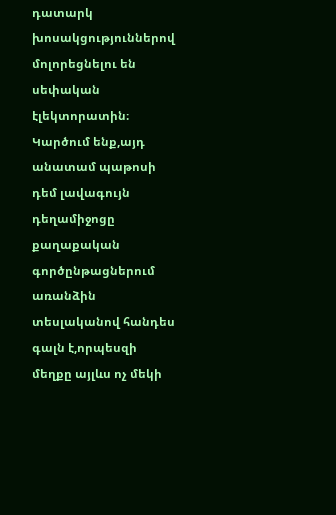դատարկ խոսակցություններով մոլորեցնելու են սեփական էլեկտորատին։ Կարծում ենք,այդ անատամ պաթոսի դեմ լավագույն դեղամիջոցը քաղաքական գործընթացներում առանձին տեսլականով հանդես գալն է,որպեսզի մեղքը այլևս ոչ մեկի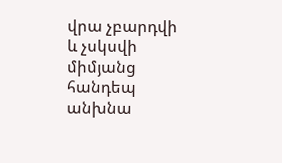վրա չբարդվի և չսկսվի միմյանց հանդեպ անխնա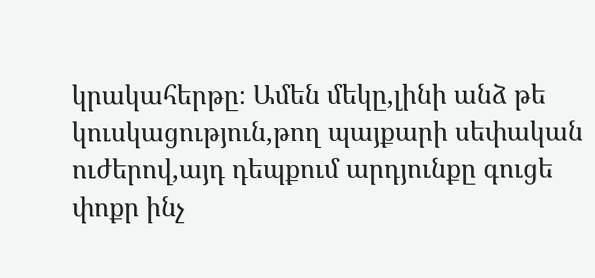կրակահերթը։ Ամեն մեկը,լինի անձ թե կուսկացություն,թող պայքարի սեփական ուժերով,այդ դեպքում արդյունքը գուցե փոքր ինչ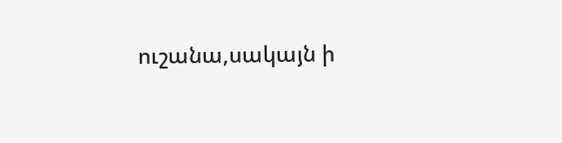ուշանա,սակայն ի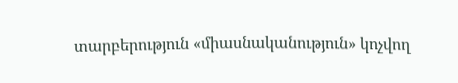տարբերություն «միասնականություն» կոչվող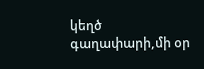կեղծ գաղափարի,մի օր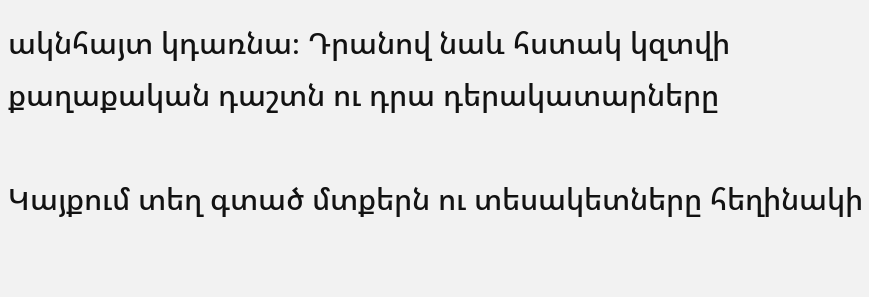ակնհայտ կդառնա։ Դրանով նաև հստակ կզտվի քաղաքական դաշտն ու դրա դերակատարները

Կայքում տեղ գտած մտքերն ու տեսակետները հեղինակի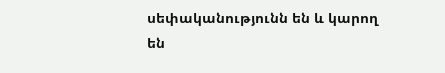սեփականությունն են և կարող են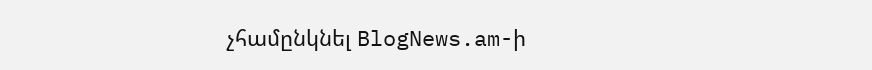չհամընկնել BlogNews.am-ի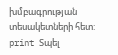խմբագրության տեսակետների հետ:
print Տպել